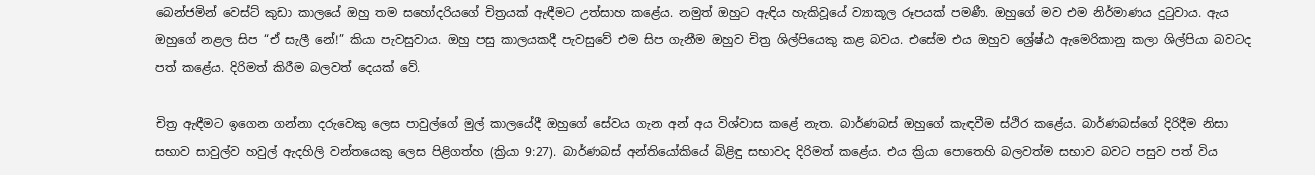බෙන්ජමින් වෙස්ට් කුඩා කාලයේ ඔහු තම සහෝදරියගේ චිත්‍රයක් ඇඳීමට උත්සාහ කළේය. නමුත් ඔහුට ඇඳිය හැකිවූයේ ව්‍යාකූල රූපයක් පමණී. ඔහුගේ මව එම නිර්මාණය දුටුවාය. ඇය ඔහුගේ නළල සිප “ඒ සැලී නේ!” කියා පැවසුවාය. ඔහු පසු කාලයකදී පැවසුවේ එම සිප ගැනීම ඔහුව චිත්‍ර ශිල්පියෙකු කළ බවය. එසේම එය ඔහුව ශ්‍රේෂ්ඨ ඇමෙරිකානු කලා ශිල්පියා බවටද පත් කළේය. දිරිමත් කිරීම බලවත් දෙයක් වේ.

චිත්‍ර ඇඳීමට ඉගෙන ගන්නා දරුවෙකු ලෙස පාවුල්ගේ මුල් කාලයේදී ඔහුගේ සේවය ගැන අන් අය විශ්වාස කළේ නැත. බාර්ණබස් ඔහුගේ කැඳවීම ස්ථිර කළේය. බාර්ණබස්ගේ දිරිදීම නිසා සභාව සාවුල්ව හවුල් ඇදහිලි වන්තයෙකු ලෙස පිළිගත්හ (ක්‍රියා 9:27). බාර්ණබස් අන්තියෝකියේ බිළිඳු සභාවද දිරිමත් කළේය. එය ක්‍රියා පොතෙහි බලවත්ම සභාව බවට පසුව පත් විය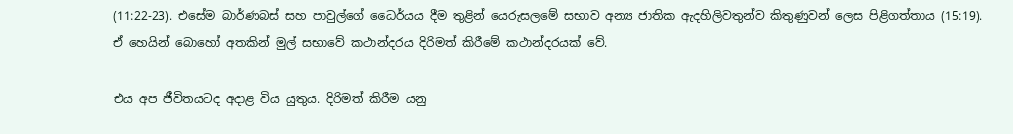(11:22-23). එසේම බාර්ණබස් සහ පාවුල්ගේ ධෛර්යය දීම තුළින් යෙරුසලමේ සභාව අන්‍ය ජාතික ඇදහිලිවතුන්ව කිතුණුවන් ලෙස පිළිගත්තාය (15:19). ඒ හෙයින් බොහෝ අතකින් මුල් සභාවේ කථාන්දරය දිරිමත් කිරීමේ කථාන්දරයක් වේ.

එය අප ජීවිතයටද අදාළ විය යුතුය. දිරිමත් කිරීම යනු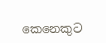කෙනෙකුට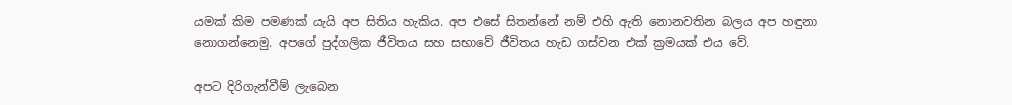යමක් කිම පමණක් යැයි අප සිතිය හැකිය. අප එසේ සිතන්නේ නම් එහි ඇති නොනවතින බලය අප හඳුනා නොගන්නෙමු. අපගේ පුද්ගලික ජීවිතය සහ සභාවේ ජීවිතය හැඩ ගස්වන එක් ක්‍රමයක් එය වේ.

අපට දිරිගැන්වීම් ලැබෙන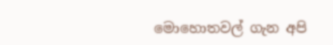මොහොතවල් ගැන අපි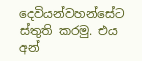දෙවියන්වහන්සේට ස්තුති කරමු. එය අන්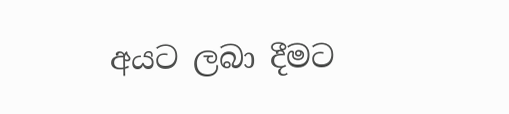අයට ලබා දීමට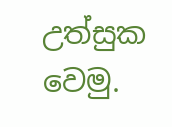උත්සුක වෙමු.